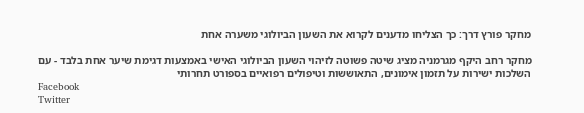מחקר פורץ דרך: כך הצליחו מדענים לקרוא את השעון הביולוגי משערה אחת

מחקר רחב היקף מגרמניה מציג שיטה פשוטה לזיהוי השעון הביולוגי האישי באמצעות דגימת שיער אחת בלבד - עם השלכות ישירות על תזמון אימונים, התאוששות וטיפולים רפואיים בספורט תחרותי
Facebook
Twitter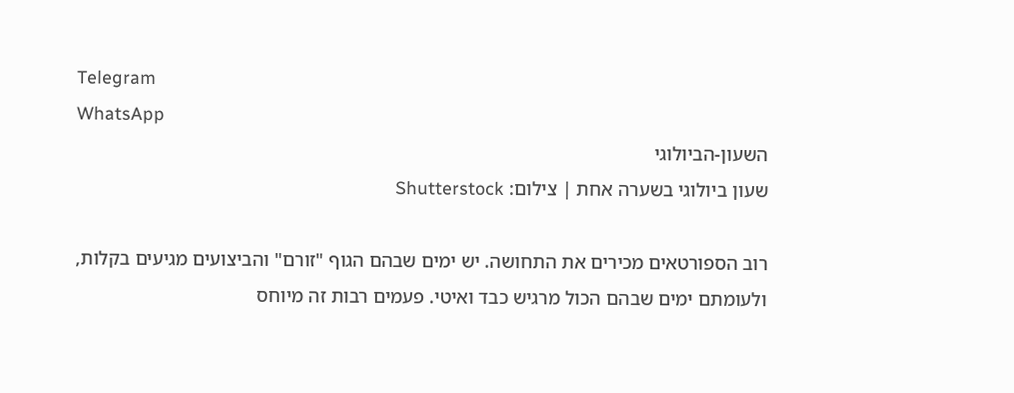Telegram
WhatsApp
השעון-הביולוגי
שעון ביולוגי בשערה אחת | צילום: Shutterstock

רוב הספורטאים מכירים את התחושה. יש ימים שבהם הגוף "זורם" והביצועים מגיעים בקלות, ולעומתם ימים שבהם הכול מרגיש כבד ואיטי. פעמים רבות זה מיוחס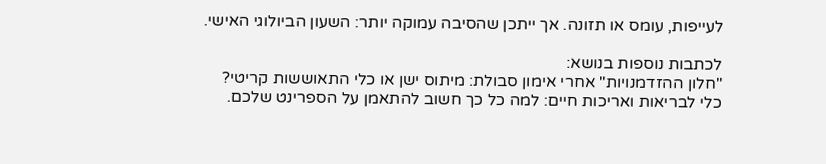לעייפות, עומס או תזונה. אך ייתכן שהסיבה עמוקה יותר: השעון הביולוגי האישי.

לכתבות נוספות בנושא:
"חלון ההזדמנויות" אחרי אימון סבולת: מיתוס ישן או כלי התאוששות קריטי?
כלי לבריאות ואריכות חיים: למה כל כך חשוב להתאמן על הספרינט שלכם.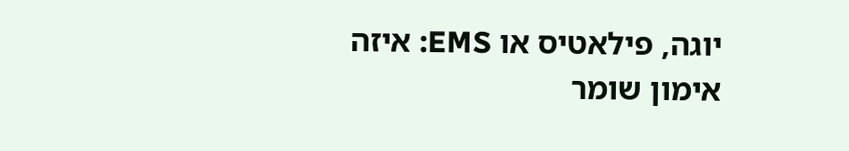יוגה, פילאטיס או EMS: איזה אימון שומר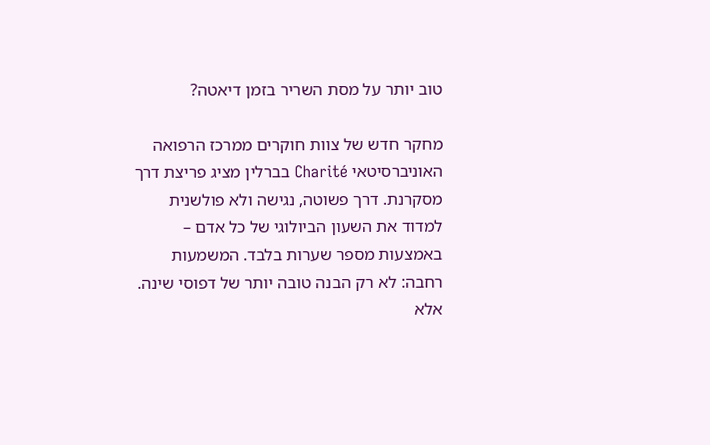טוב יותר על מסת השריר בזמן דיאטה?

מחקר חדש של צוות חוקרים ממרכז הרפואה האוניברסיטאי Charité בברלין מציג פריצת דרך מסקרנת. דרך פשוטה, נגישה ולא פולשנית למדוד את השעון הביולוגי של כל אדם – באמצעות מספר שערות בלבד. המשמעות רחבה: לא רק הבנה טובה יותר של דפוסי שינה. אלא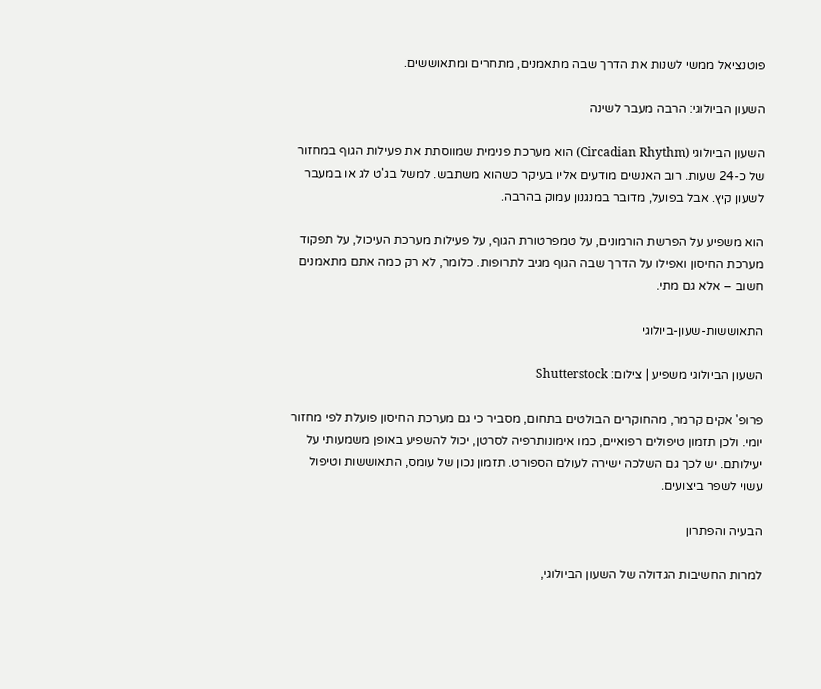פוטנציאל ממשי לשנות את הדרך שבה מתאמנים, מתחרים ומתאוששים.

השעון הביולוגי: הרבה מעבר לשינה

השעון הביולוגי (Circadian Rhythm) הוא מערכת פנימית שמווסתת את פעילות הגוף במחזור של כ-24 שעות. רוב האנשים מודעים אליו בעיקר כשהוא משתבש. למשל בג'ט לג או במעבר לשעון קיץ. אבל בפועל, מדובר במנגנון עמוק בהרבה.

הוא משפיע על הפרשת הורמונים, על טמפרטורת הגוף, על פעילות מערכת העיכול, על תפקוד מערכת החיסון ואפילו על הדרך שבה הגוף מגיב לתרופות. כלומר, לא רק כמה אתם מתאמנים חשוב – אלא גם מתי.

התאוששות-שעון-ביולוגי

השעון הביולוגי משפיע | צילום: Shutterstock

פרופ' אקים קרמר, מהחוקרים הבולטים בתחום, מסביר כי גם מערכת החיסון פועלת לפי מחזור יומי. ולכן תזמון טיפולים רפואיים, כמו אימונותרפיה לסרטן, יכול להשפיע באופן משמעותי על יעילותם. יש לכך גם השלכה ישירה לעולם הספורט. תזמון נכון של עומס, התאוששות וטיפול עשוי לשפר ביצועים.

הבעיה והפתרון

למרות החשיבות הגדולה של השעון הביולוגי,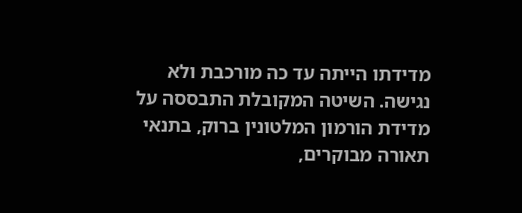מדידתו הייתה עד כה מורכבת ולא נגישה. השיטה המקובלת התבססה על מדידת הורמון המלטונין ברוק, בתנאי תאורה מבוקרים,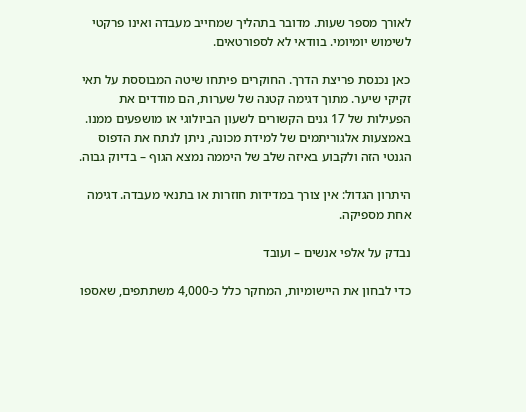לאורך מספר שעות. מדובר בתהליך שמחייב מעבדה ואינו פרקטי לשימוש יומיומי. בוודאי לא לספורטאים.

כאן נכנסת פריצת הדרך. החוקרים פיתחו שיטה המבוססת על תאי זקיקי שיער. מתוך דגימה קטנה של שערות, הם מודדים את הפעילות של 17 גנים הקשורים לשעון הביולוגי או מושפעים ממנו. באמצעות אלגוריתמים של למידת מכונה, ניתן לנתח את הדפוס הגנטי הזה ולקבוע באיזה שלב של היממה נמצא הגוף – בדיוק גבוה.

היתרון הגדול: אין צורך במדידות חוזרות או בתנאי מעבדה. דגימה אחת מספיקה.

נבדק על אלפי אנשים – ועובד

כדי לבחון את היישומיות, המחקר כלל כ-4,000 משתתפים, שאספו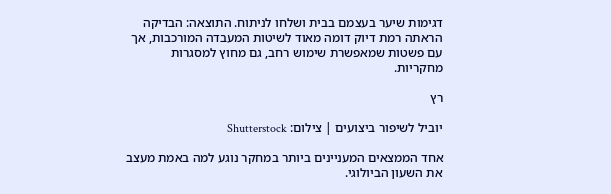דגימות שיער בעצמם בבית ושלחו לניתוח. התוצאה: הבדיקה הראתה רמת דיוק דומה מאוד לשיטות המעבדה המורכבות, אך עם פשטות שמאפשרת שימוש רחב, גם מחוץ למסגרות מחקריות.

רץ

יוביל לשיפור ביצועים | צילום: Shutterstock

אחד הממצאים המעניינים ביותר במחקר נוגע למה באמת מעצב את השעון הביולוגי.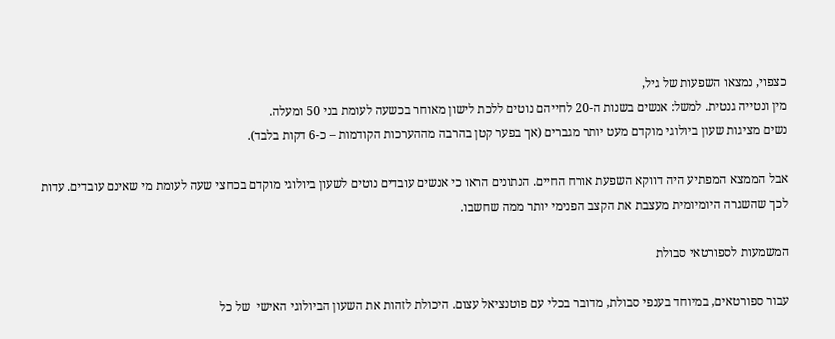כצפוי, נמצאו השפעות של גיל,
מין ונטייה גנטית. למשל: אנשים בשנות ה-20 לחייהם נוטים ללכת לישון מאוחר בכשעה לעומת בני 50 ומעלה.
נשים מציגות שעון ביולוגי מוקדם מעט יותר מגברים (אך בפער קטן בהרבה מההערכות הקודמות – כ-6 דקות בלבד).

אבל הממצא המפתיע היה דווקא השפעת אורח החיים. הנתונים הראו כי אנשים עובדים נוטים לשעון ביולוגי מוקדם בכחצי שעה לעומת מי שאינם עובדים. עדות לכך שהשגרה היומיומית מעצבת את הקצב הפנימי יותר ממה שחשבו.

המשמעות לספורטאי סבולת

עבור ספורטאים, במיוחד בענפי סבולת, מדובר בכלי עם פוטנציאל עצום. היכולת לזהות את השעון הביולוגי האישי  של כל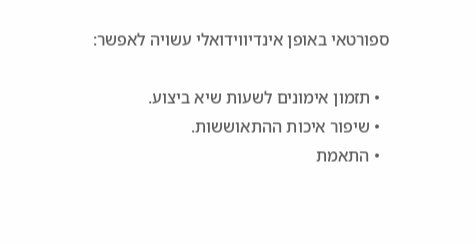ספורטאי באופן אינדיווידואלי עשויה לאפשר:

  • תזמון אימונים לשעות שיא ביצוע.
  • שיפור איכות ההתאוששות.
  • התאמת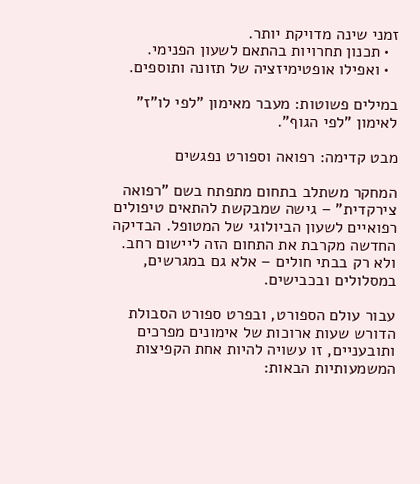זמני שינה מדויקת יותר.
  • תכנון תחרויות בהתאם לשעון הפנימי.
  • ואפילו אופטימיזציה של תזונה ותוספים.

במילים פשוטות: מעבר מאימון "לפי לו"ז" לאימון "לפי הגוף".

מבט קדימה: רפואה וספורט נפגשים

המחקר משתלב בתחום מתפתח בשם "רפואה צירקדית" – גישה שמבקשת להתאים טיפולים רפואיים לשעון הביולוגי של המטופל. הבדיקה החדשה מקרבת את התחום הזה ליישום רחב. ולא רק בבתי חולים – אלא גם במגרשים, במסלולים ובכבישים.

עבור עולם הספורט, ובפרט ספורט הסבולת הדורש שעות ארוכות של אימונים מפרכים ותובעניים, זו עשויה להיות אחת הקפיצות המשמעותיות הבאות: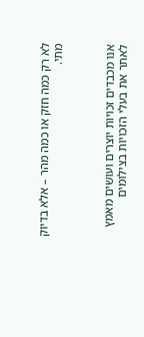לא רק כמה חזק או כמה מהר – אלא בדיוק מתי.



אנו מכבדים זכויות יוצרים ועושים מאמץ לאתר את בעלי הזכויות בצילומים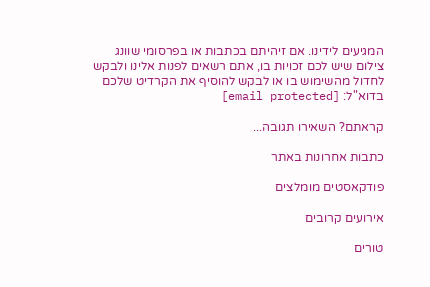המגיעים לידינו. אם זיהיתם בכתבות או בפרסומי שוונג צילום שיש לכם זכויות בו, אתם רשאים לפנות אלינו ולבקש לחדול מהשימוש בו או לבקש להוסיף את הקרדיט שלכם בדוא"ל: [email protected]

קראתם? השאירו תגובה...

כתבות אחרונות באתר

פודקאסטים מומלצים

אירועים קרובים

טורים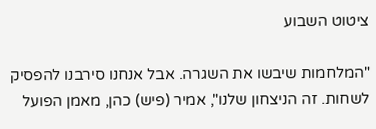ציטוט השבוע

"המלחמות שיבשו את השגרה. אבל אנחנו סירבנו להפסיק לשחות. זה הניצחון שלנו", אמיר (פיש) כהן, מאמן הפועל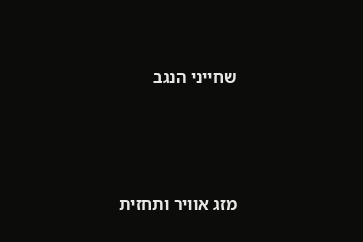שחייני הנגב




מזג אוויר ותחזית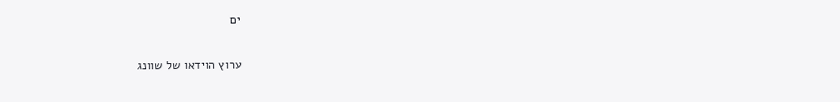ים

ערוץ הוידאו של שוונג